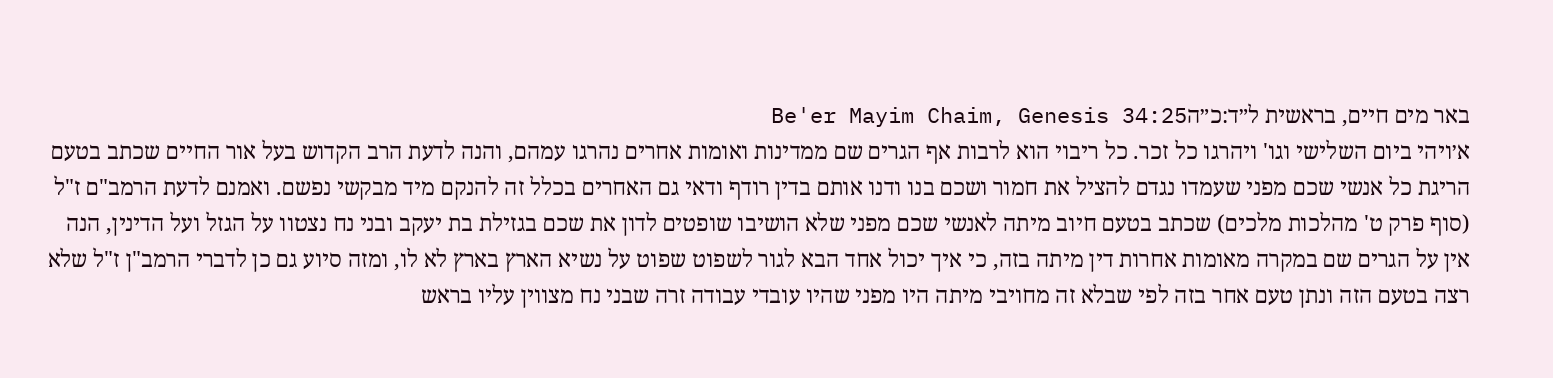באר מים חיים, בראשית ל״ד:כ״הBe'er Mayim Chaim, Genesis 34:25
א׳ויהי ביום השלישי וגו' ויהרגו כל זכר. כל ריבוי הוא לרבות אף הגרים שם ממדינות ואומות אחרים נהרגו עמהם, והנה לדעת הרב הקדוש בעל אור החיים שכתב בטעם הריגת כל אנשי שכם מפני שעמדו נגדם להציל את חמור ושכם בנו ודנו אותם בדין רודף ודאי גם האחרים בכלל זה להנקם מיד מבקשי נפשם. ואמנם לדעת הרמב"ם ז"ל (סוף פרק ט' מהלכות מלכים) שכתב בטעם חיוב מיתה לאנשי שכם מפני שלא הושיבו שופטים לדון את שכם בגזילת בת יעקב ובני נח נצטוו על הגזל ועל הדינין, הנה אין על הגרים שם במקרה מאומות אחרות דין מיתה בזה, כי איך יכול אחד הבא לגור לשפוט שפוט על נשיא הארץ בארץ לא לו, ומזה סיוע גם כן לדברי הרמב"ן ז"ל שלא רצה בטעם הזה ונתן טעם אחר בזה לפי שבלא זה מחויבי מיתה היו מפני שהיו עובדי עבודה זרה שבני נח מצווין עליו בראש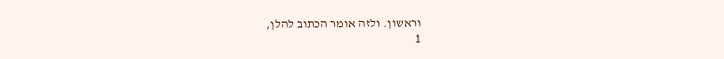וראשון. ולזה אומר הכתוב להלן,
1